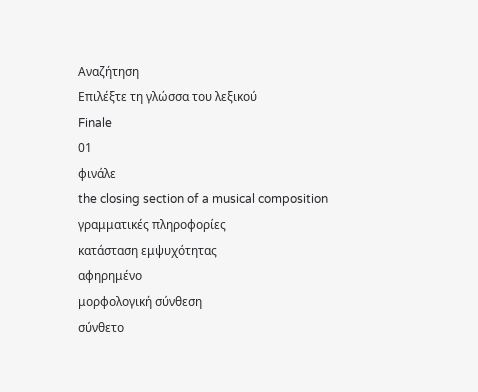Αναζήτηση
Επιλέξτε τη γλώσσα του λεξικού
Finale
01
φινάλε
the closing section of a musical composition
γραμματικές πληροφορίες
κατάσταση εμψυχότητας
αφηρημένο
μορφολογική σύνθεση
σύνθετο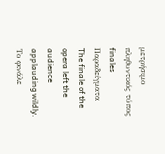μετρήσιμο
πληθυντικός τύπος
finales
Παραδείγματα
The finale of the opera left the audience applauding wildly.
Το φινάλε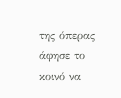της όπερας άφησε το κοινό να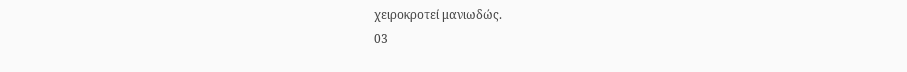χειροκροτεί μανιωδώς.
03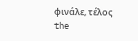φινάλε, τέλος
the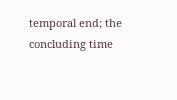temporal end; the concluding time